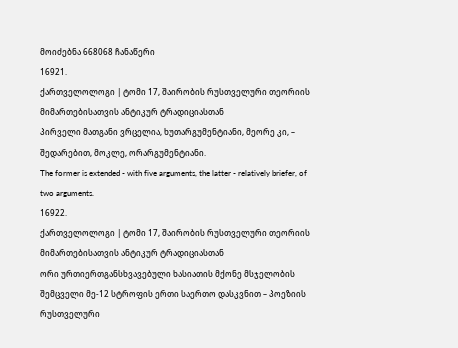მოიძებნა 668068 ჩანაწერი
16921.
ქართველოლოგი | ტომი 17, შაირობის რუსთველური თეორიის მიმართებისათვის ანტიკურ ტრადიციასთან
პირველი მათგანი ვრცელია, ხუთარგუმენტიანი, მეორე კი, – შედარებით, მოკლე, ორარგუმენტიანი.
The former is extended - with five arguments, the latter - relatively briefer, of two arguments.
16922.
ქართველოლოგი | ტომი 17, შაირობის რუსთველური თეორიის მიმართებისათვის ანტიკურ ტრადიციასთან
ორი ურთიერთგანსხვავებული ხასიათის მქონე მსჯელობის შემცველი მე-12 სტროფის ერთი საერთო დასკვნით – პოეზიის რუსთველური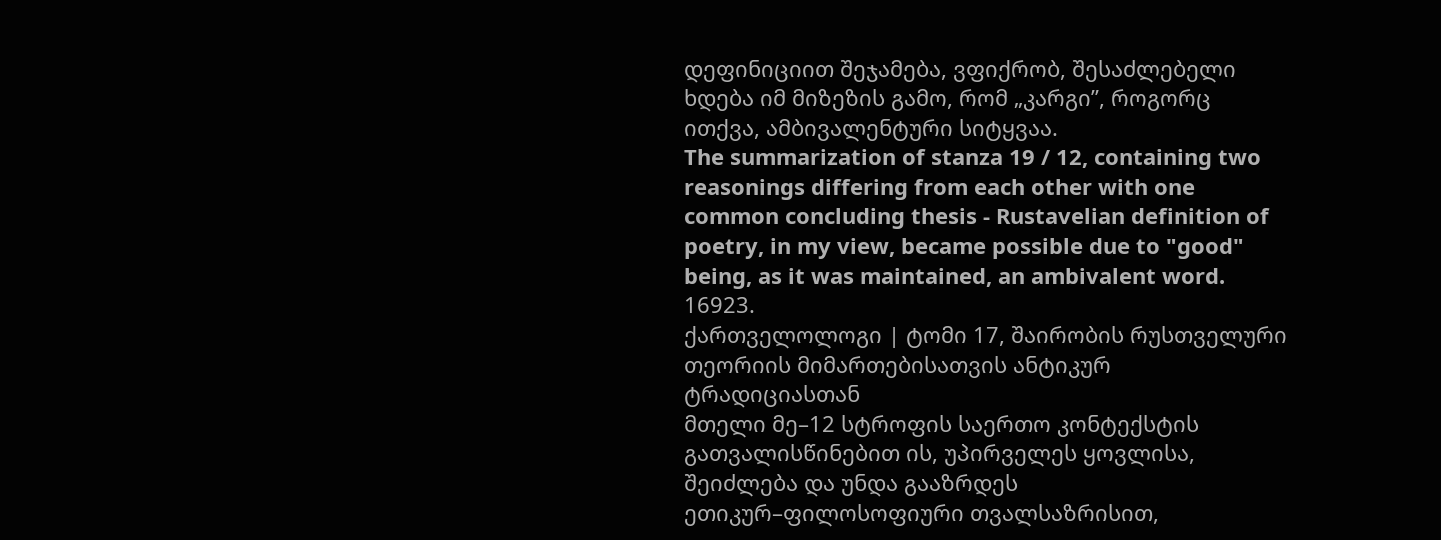დეფინიციით შეჯამება, ვფიქრობ, შესაძლებელი ხდება იმ მიზეზის გამო, რომ „კარგი”, როგორც ითქვა, ამბივალენტური სიტყვაა.
The summarization of stanza 19 / 12, containing two reasonings differing from each other with one common concluding thesis - Rustavelian definition of poetry, in my view, became possible due to "good" being, as it was maintained, an ambivalent word.
16923.
ქართველოლოგი | ტომი 17, შაირობის რუსთველური თეორიის მიმართებისათვის ანტიკურ ტრადიციასთან
მთელი მე–12 სტროფის საერთო კონტექსტის გათვალისწინებით ის, უპირველეს ყოვლისა, შეიძლება და უნდა გააზრდეს ეთიკურ–ფილოსოფიური თვალსაზრისით,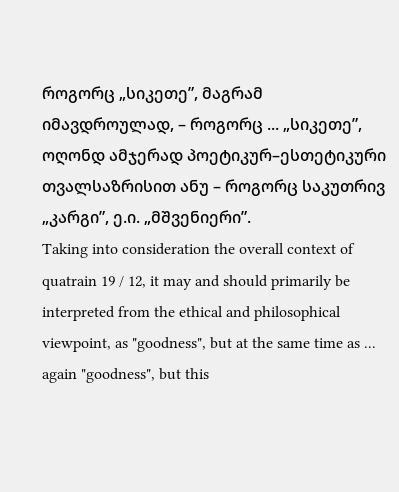როგორც „სიკეთე”, მაგრამ იმავდროულად, – როგორც ... „სიკეთე”, ოღონდ ამჯერად პოეტიკურ–ესთეტიკური თვალსაზრისით ანუ – როგორც საკუთრივ „კარგი”, ე.ი. „მშვენიერი”.
Taking into consideration the overall context of quatrain 19 / 12, it may and should primarily be interpreted from the ethical and philosophical viewpoint, as "goodness", but at the same time as ... again "goodness", but this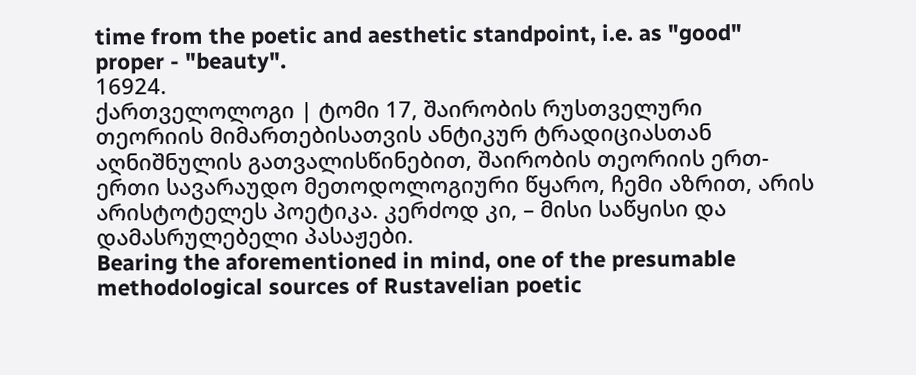time from the poetic and aesthetic standpoint, i.e. as "good" proper - "beauty".
16924.
ქართველოლოგი | ტომი 17, შაირობის რუსთველური თეორიის მიმართებისათვის ანტიკურ ტრადიციასთან
აღნიშნულის გათვალისწინებით, შაირობის თეორიის ერთ-ერთი სავარაუდო მეთოდოლოგიური წყარო, ჩემი აზრით, არის არისტოტელეს პოეტიკა. კერძოდ კი, – მისი საწყისი და დამასრულებელი პასაჟები.
Bearing the aforementioned in mind, one of the presumable methodological sources of Rustavelian poetic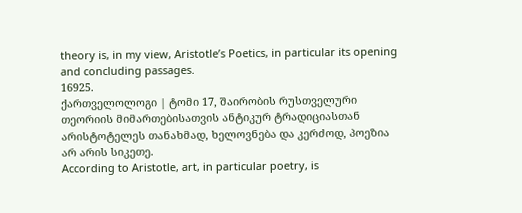theory is, in my view, Aristotle’s Poetics, in particular its opening and concluding passages.
16925.
ქართველოლოგი | ტომი 17, შაირობის რუსთველური თეორიის მიმართებისათვის ანტიკურ ტრადიციასთან
არისტოტელეს თანახმად, ხელოვნება და კერძოდ, პოეზია არ არის სიკეთე.
According to Aristotle, art, in particular poetry, is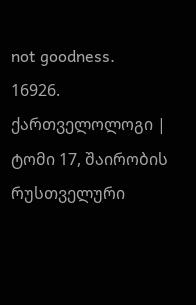not goodness.
16926.
ქართველოლოგი | ტომი 17, შაირობის რუსთველური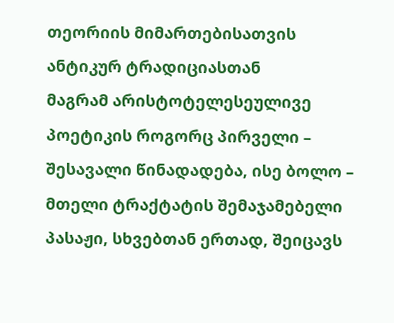თეორიის მიმართებისათვის ანტიკურ ტრადიციასთან
მაგრამ არისტოტელესეულივე პოეტიკის როგორც პირველი – შესავალი წინადადება, ისე ბოლო – მთელი ტრაქტატის შემაჯამებელი პასაჟი, სხვებთან ერთად, შეიცავს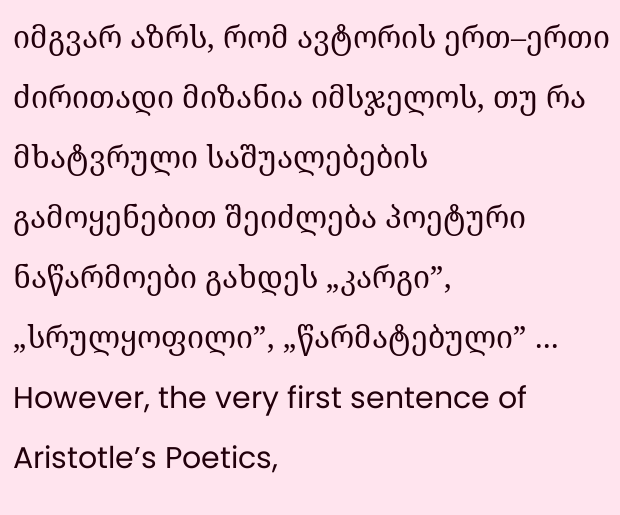იმგვარ აზრს, რომ ავტორის ერთ–ერთი ძირითადი მიზანია იმსჯელოს, თუ რა მხატვრული საშუალებების გამოყენებით შეიძლება პოეტური ნაწარმოები გახდეს „კარგი”, „სრულყოფილი”, „წარმატებული” ...
However, the very first sentence of Aristotle’s Poetics,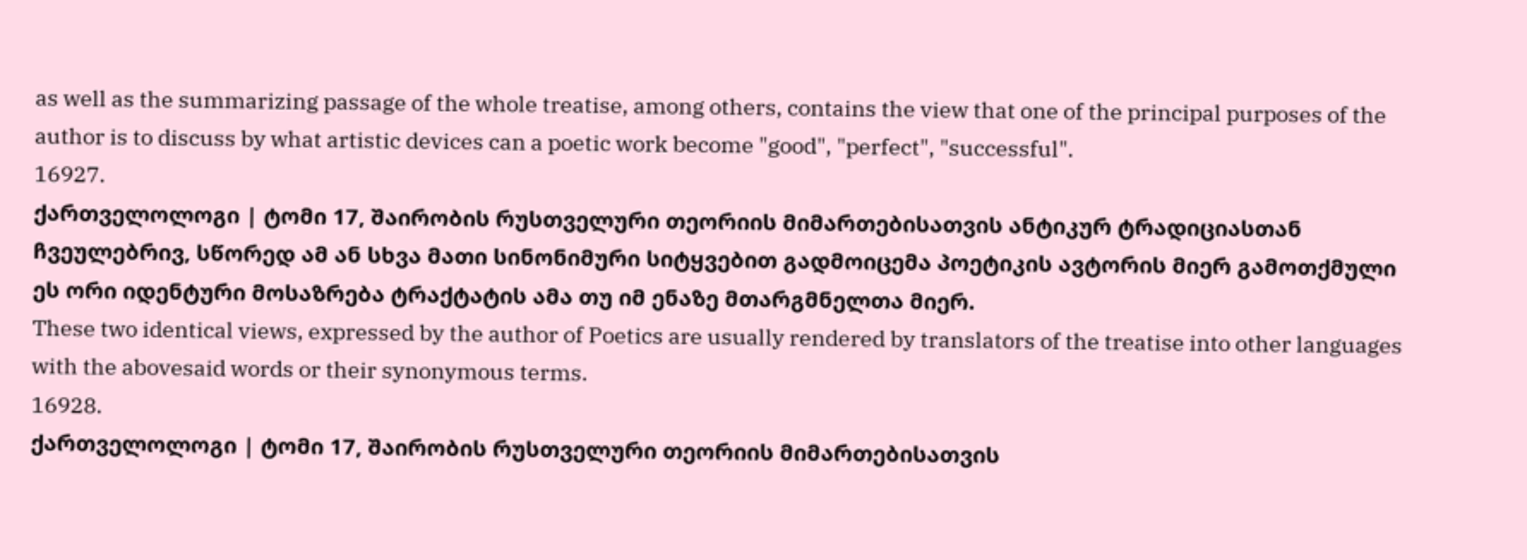as well as the summarizing passage of the whole treatise, among others, contains the view that one of the principal purposes of the author is to discuss by what artistic devices can a poetic work become "good", "perfect", "successful".
16927.
ქართველოლოგი | ტომი 17, შაირობის რუსთველური თეორიის მიმართებისათვის ანტიკურ ტრადიციასთან
ჩვეულებრივ, სწორედ ამ ან სხვა მათი სინონიმური სიტყვებით გადმოიცემა პოეტიკის ავტორის მიერ გამოთქმული ეს ორი იდენტური მოსაზრება ტრაქტატის ამა თუ იმ ენაზე მთარგმნელთა მიერ.
These two identical views, expressed by the author of Poetics are usually rendered by translators of the treatise into other languages with the abovesaid words or their synonymous terms.
16928.
ქართველოლოგი | ტომი 17, შაირობის რუსთველური თეორიის მიმართებისათვის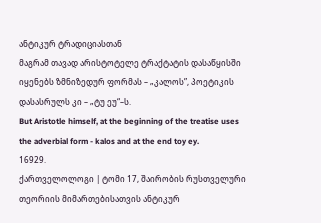ანტიკურ ტრადიციასთან
მაგრამ თავად არისტოტელე ტრაქტატის დასაწყისში იყენებს ზმნიზედურ ფორმას – „კალოს”, პოეტიკის დასასრულს კი – „ტუ ეუ“–ს.
But Aristotle himself, at the beginning of the treatise uses the adverbial form - kalos and at the end toy ey.
16929.
ქართველოლოგი | ტომი 17, შაირობის რუსთველური თეორიის მიმართებისათვის ანტიკურ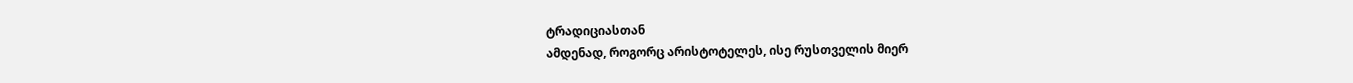ტრადიციასთან
ამდენად, როგორც არისტოტელეს, ისე რუსთველის მიერ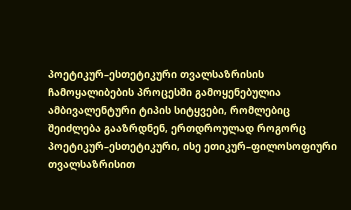პოეტიკურ–ესთეტიკური თვალსაზრისის ჩამოყალიბების პროცესში გამოყენებულია ამბივალენტური ტიპის სიტყვები, რომლებიც შეიძლება გააზრდნენ, ერთდროულად როგორც პოეტიკურ–ესთეტიკური, ისე ეთიკურ–ფილოსოფიური თვალსაზრისით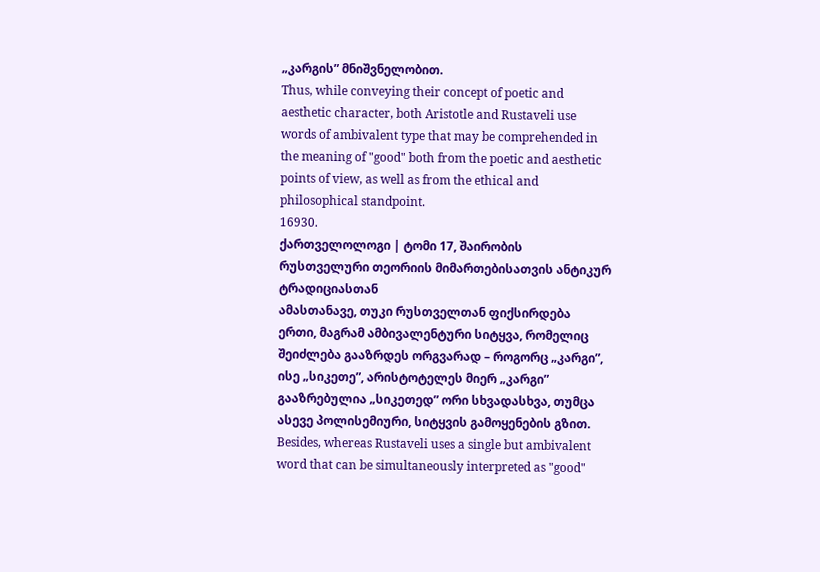„კარგის” მნიშვნელობით.
Thus, while conveying their concept of poetic and aesthetic character, both Aristotle and Rustaveli use words of ambivalent type that may be comprehended in the meaning of "good" both from the poetic and aesthetic points of view, as well as from the ethical and philosophical standpoint.
16930.
ქართველოლოგი | ტომი 17, შაირობის რუსთველური თეორიის მიმართებისათვის ანტიკურ ტრადიციასთან
ამასთანავე, თუკი რუსთველთან ფიქსირდება ერთი, მაგრამ ამბივალენტური სიტყვა, რომელიც შეიძლება გააზრდეს ორგვარად – როგორც „კარგი”, ისე „სიკეთე”, არისტოტელეს მიერ „კარგი” გააზრებულია „სიკეთედ” ორი სხვადასხვა, თუმცა ასევე პოლისემიური, სიტყვის გამოყენების გზით.
Besides, whereas Rustaveli uses a single but ambivalent word that can be simultaneously interpreted as "good"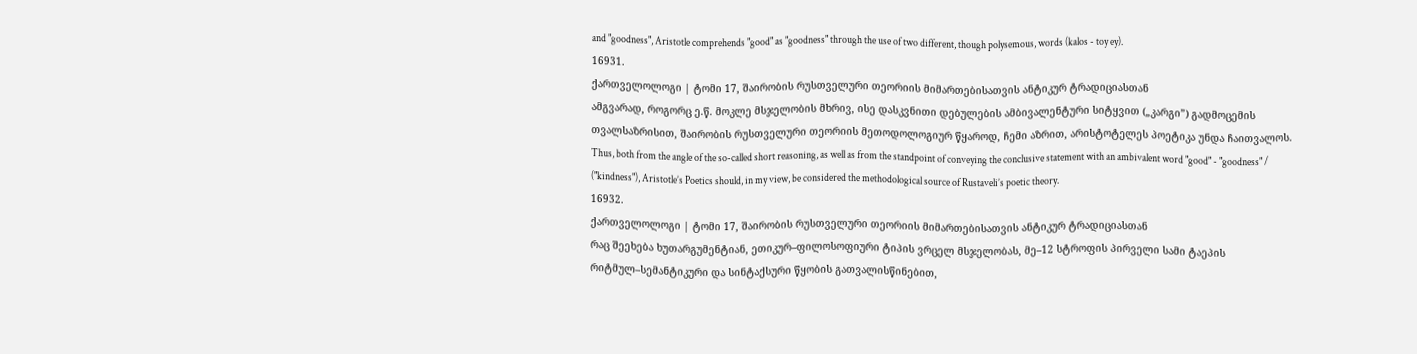and "goodness", Aristotle comprehends "good" as "goodness" through the use of two different, though polysemous, words (kalos - toy ey).
16931.
ქართველოლოგი | ტომი 17, შაირობის რუსთველური თეორიის მიმართებისათვის ანტიკურ ტრადიციასთან
ამგვარად, როგორც ე.წ. მოკლე მსჯელობის მხრივ, ისე დასკვნითი დებულების ამბივალენტური სიტყვით („კარგი”) გადმოცემის თვალსაზრისით, შაირობის რუსთველური თეორიის მეთოდოლოგიურ წყაროდ, ჩემი აზრით, არისტოტელეს პოეტიკა უნდა ჩაითვალოს.
Thus, both from the angle of the so-called short reasoning, as well as from the standpoint of conveying the conclusive statement with an ambivalent word "good" - "goodness" / ("kindness"), Aristotle’s Poetics should, in my view, be considered the methodological source of Rustaveli’s poetic theory.
16932.
ქართველოლოგი | ტომი 17, შაირობის რუსთველური თეორიის მიმართებისათვის ანტიკურ ტრადიციასთან
რაც შეეხება ხუთარგუმენტიან, ეთიკურ–ფილოსოფიური ტიპის ვრცელ მსჯელობას, მე–12 სტროფის პირველი სამი ტაეპის რიტმულ–სემანტიკური და სინტაქსური წყობის გათვალისწინებით,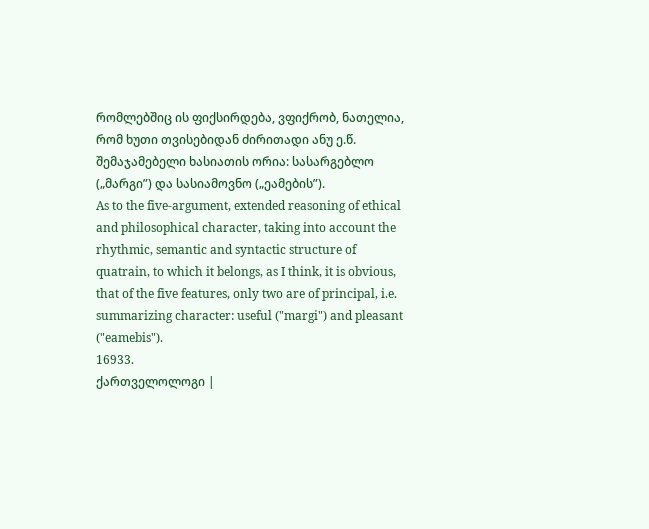რომლებშიც ის ფიქსირდება, ვფიქრობ, ნათელია, რომ ხუთი თვისებიდან ძირითადი ანუ ე.წ. შემაჯამებელი ხასიათის ორია: სასარგებლო („მარგი”) და სასიამოვნო („ეამების”).
As to the five-argument, extended reasoning of ethical and philosophical character, taking into account the rhythmic, semantic and syntactic structure of quatrain, to which it belongs, as I think, it is obvious, that of the five features, only two are of principal, i.e. summarizing character: useful ("margi") and pleasant ("eamebis").
16933.
ქართველოლოგი |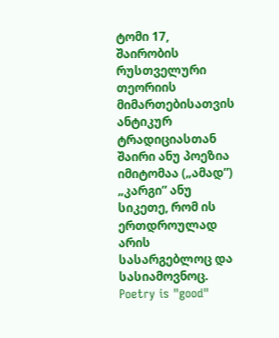ტომი 17, შაირობის რუსთველური თეორიის მიმართებისათვის ანტიკურ ტრადიციასთან
შაირი ანუ პოეზია იმიტომაა („ამად”) „კარგი” ანუ სიკეთე, რომ ის ერთდროულად არის სასარგებლოც და სასიამოვნოც.
Poetry is "good"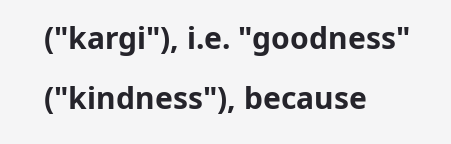("kargi"), i.e. "goodness" ("kindness"), because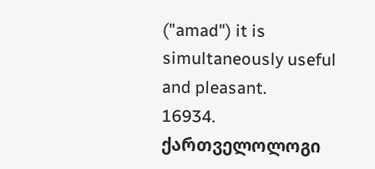("amad") it is simultaneously useful and pleasant.
16934.
ქართველოლოგი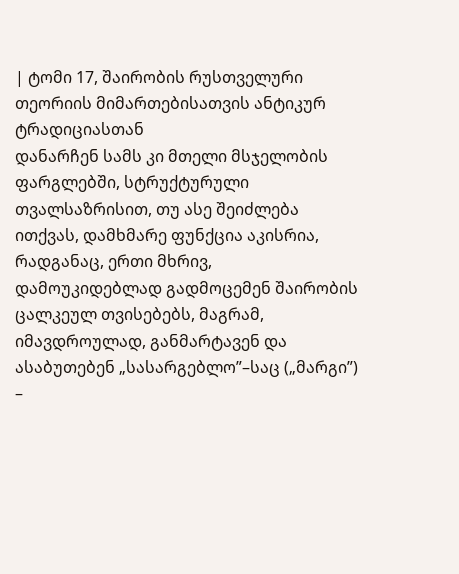| ტომი 17, შაირობის რუსთველური თეორიის მიმართებისათვის ანტიკურ ტრადიციასთან
დანარჩენ სამს კი მთელი მსჯელობის ფარგლებში, სტრუქტურული თვალსაზრისით, თუ ასე შეიძლება ითქვას, დამხმარე ფუნქცია აკისრია, რადგანაც, ერთი მხრივ, დამოუკიდებლად გადმოცემენ შაირობის ცალკეულ თვისებებს, მაგრამ, იმავდროულად, განმარტავენ და ასაბუთებენ „სასარგებლო”–საც („მარგი”) –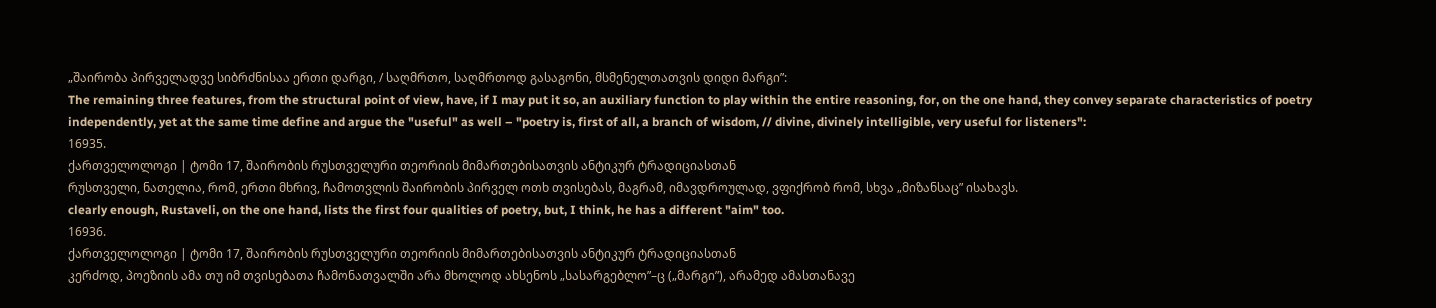„შაირობა პირველადვე სიბრძნისაა ერთი დარგი, / საღმრთო, საღმრთოდ გასაგონი, მსმენელთათვის დიდი მარგი”:
The remaining three features, from the structural point of view, have, if I may put it so, an auxiliary function to play within the entire reasoning, for, on the one hand, they convey separate characteristics of poetry independently, yet at the same time define and argue the "useful" as well – "poetry is, first of all, a branch of wisdom, // divine, divinely intelligible, very useful for listeners":
16935.
ქართველოლოგი | ტომი 17, შაირობის რუსთველური თეორიის მიმართებისათვის ანტიკურ ტრადიციასთან
რუსთველი, ნათელია, რომ, ერთი მხრივ, ჩამოთვლის შაირობის პირველ ოთხ თვისებას, მაგრამ, იმავდროულად, ვფიქრობ რომ, სხვა „მიზანსაც” ისახავს.
clearly enough, Rustaveli, on the one hand, lists the first four qualities of poetry, but, I think, he has a different "aim" too.
16936.
ქართველოლოგი | ტომი 17, შაირობის რუსთველური თეორიის მიმართებისათვის ანტიკურ ტრადიციასთან
კერძოდ, პოეზიის ამა თუ იმ თვისებათა ჩამონათვალში არა მხოლოდ ახსენოს „სასარგებლო”–ც („მარგი”), არამედ ამასთანავე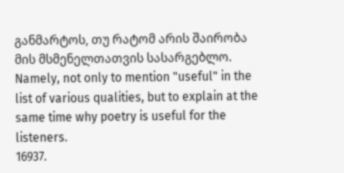განმარტოს, თუ რატომ არის შაირობა მის მსმენელთათვის სასარგებლო.
Namely, not only to mention "useful" in the list of various qualities, but to explain at the same time why poetry is useful for the listeners.
16937.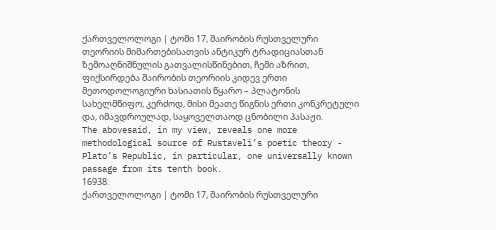ქართველოლოგი | ტომი 17, შაირობის რუსთველური თეორიის მიმართებისათვის ანტიკურ ტრადიციასთან
ზემოაღნიშნულის გათვალისწინებით, ჩემი აზრით, ფიქსირდება შაირობის თეორიის კიდევ ერთი მეთოდოლოგიური ხასიათის წყარო – პლატონის სახელმწიფო, კერძოდ, მისი მეათე წიგნის ერთი კონკრეტული და, იმავდროულად, საყოველთაოდ ცნობილი პასაჟი.
The abovesaid, in my view, reveals one more methodological source of Rustaveli’s poetic theory - Plato’s Republic, in particular, one universally known passage from its tenth book.
16938.
ქართველოლოგი | ტომი 17, შაირობის რუსთველური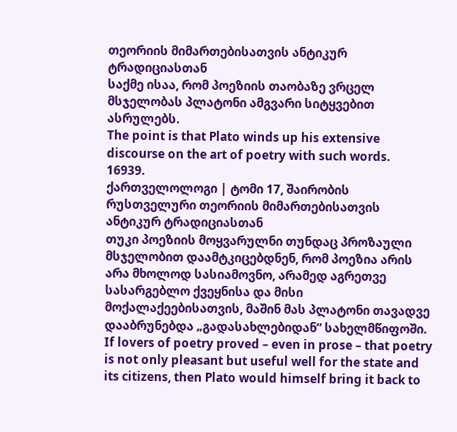თეორიის მიმართებისათვის ანტიკურ ტრადიციასთან
საქმე ისაა, რომ პოეზიის თაობაზე ვრცელ მსჯელობას პლატონი ამგვარი სიტყვებით ასრულებს.
The point is that Plato winds up his extensive discourse on the art of poetry with such words.
16939.
ქართველოლოგი | ტომი 17, შაირობის რუსთველური თეორიის მიმართებისათვის ანტიკურ ტრადიციასთან
თუკი პოეზიის მოყვარულნი თუნდაც პროზაული მსჯელობით დაამტკიცებდნენ, რომ პოეზია არის არა მხოლოდ სასიამოვნო, არამედ აგრეთვე სასარგებლო ქვეყნისა და მისი მოქალაქეებისათვის, მაშინ მას პლატონი თავადვე დააბრუნებდა „გადასახლებიდან” სახელმწიფოში.
If lovers of poetry proved – even in prose – that poetry is not only pleasant but useful well for the state and its citizens, then Plato would himself bring it back to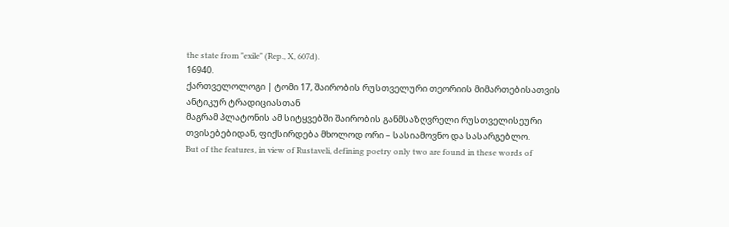the state from "exile" (Rep., X, 607d).
16940.
ქართველოლოგი | ტომი 17, შაირობის რუსთველური თეორიის მიმართებისათვის ანტიკურ ტრადიციასთან
მაგრამ პლატონის ამ სიტყვებში შაირობის განმსაზღვრელი რუსთველისეური თვისებებიდან, ფიქსირდება მხოლოდ ორი – სასიამოვნო და სასარგებლო.
But of the features, in view of Rustaveli, defining poetry only two are found in these words of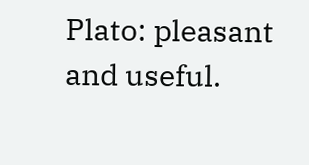Plato: pleasant and useful.